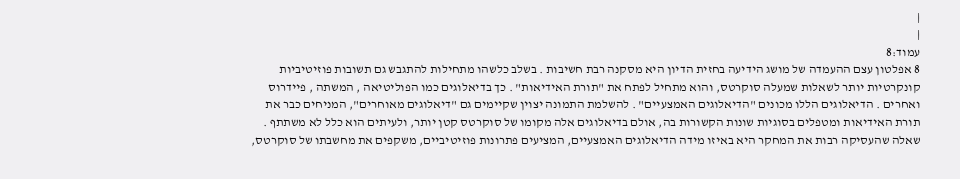|
|
עמוד:8
8 אפלטון עצם ההעמדה של מושג הידיעה בחזית הדיון היא מסקנה רבת חשיבות . בשלב כלשהו מתחילות להתגבש גם תשובות פוזיטיביות קונקרטיות יותר לשאלות שמעלה סוקרטס, והוא מתחיל לפתח את "תורת האידיאות" . כך בדיאלוגים כמו הפוליטיאה , המשתה , פיידרוס ואחרים . הדיאלוגים הללו מכונים "הדיאלוגים האמצעיים" . להשלמת התמונה יצוין שקיימים גם "דיאלוגים מאוחרים", המניחים כבר את תורת האידיאות ומטפלים בסוגיות שונות הקשורות בה, אולם בדיאלוגים אלה מקומו של סוקרטס קטן יותר, ולעיתים הוא כלל לא משתתף . שאלה שהעסיקה רבות את המחקר היא באיזו מידה הדיאלוגים האמצעיים, המציעים פתרונות פוזיטיביים, משקפים את מחשבתו של סוקרטס,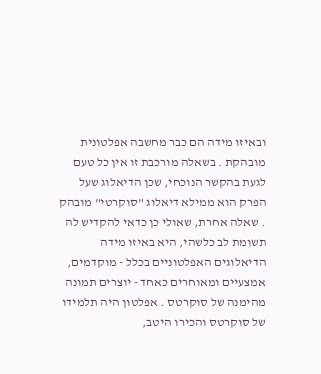ובאיזו מידה הם כבר מחשבה אפלטונית מובהקת . בשאלה מורכבת זו אין כל טעם לגעת בהקשר הנוכחי, שכן הדיאלוג שעל הפרק הוא ממילא דיאלוג "סוקרטי" מובהק . שאלה אחרת, שאולי כן כדאי להקדיש לה תשומת לב כלשהי, היא באיזו מידה הדיאלוגים האפלטוניים בכלל - מוקדמים, אמצעיים ומאוחרים כאחד - יוצרים תמונה מהימנה של סוקרטס . אפלטון היה תלמידו של סוקרטס והכירו היטב,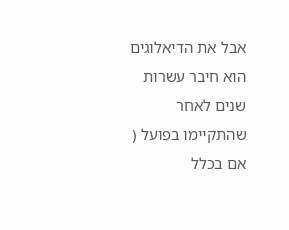אבל את הדיאלוגים הוא חיבר עשרות שנים לאחר שהתקיימו בפועל ( אם בכלל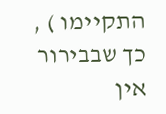התקיימו ) , כך שבבירור אין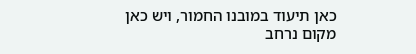כאן תיעוד במובנו החמור, ויש כאן מקום נרחב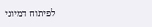לפיתוח דמיוני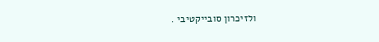ולזיכרון סובייקטיבי .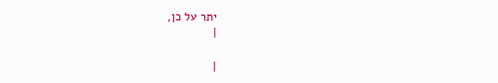יתר על כן,
|

|